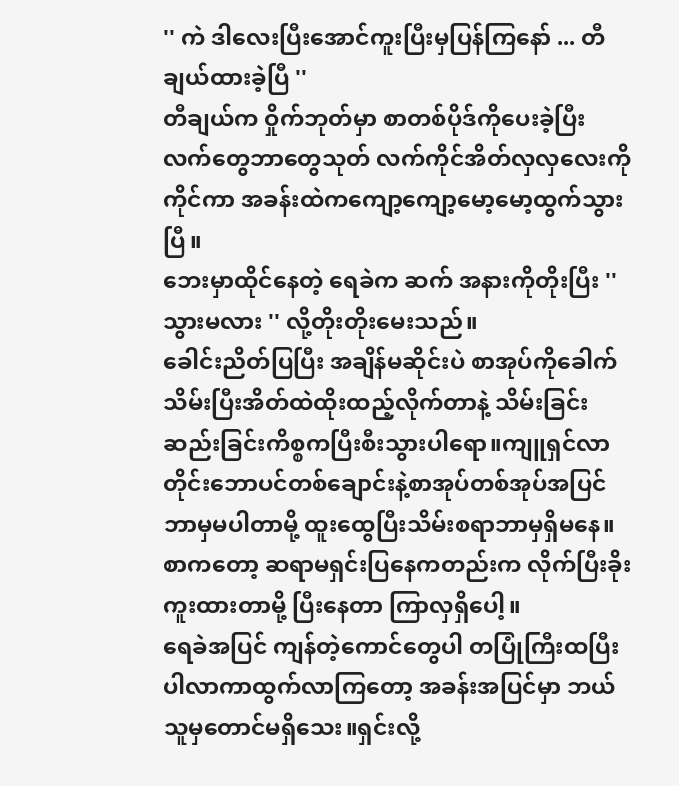'' ကဲ ဒါလေးပြီးအောင်ကူးပြီးမှပြန်ကြနော် ... တီချယ်ထားခဲ့ပြီ ''
တီချယ်က ဝှိုက်ဘုတ်မှာ စာတစ်ပိုဒ်ကိုပေးခဲ့ပြီး လက်တွေဘာတွေသုတ် လက်ကိုင်အိတ်လှလှလေးကိုကိုင်ကာ အခန်းထဲကကျော့ကျော့မော့မော့ထွက်သွားပြီ။
ဘေးမှာထိုင်နေတဲ့ ရေခဲက ဆက် အနားကိုတိုးပြီး '' သွားမလား '' လို့တိုးတိုးမေးသည်။
ခေါင်းညိတ်ပြပြီး အချိန်မဆိုင်းပဲ စာအုပ်ကိုခေါက်သိမ်းပြီးအိတ်ထဲထိုးထည့်လိုက်တာနဲ့ သိမ်းခြင်းဆည်းခြင်းကိစ္စကပြီးစီးသွားပါရော။ကျူရှင်လာတိုင်းဘောပင်တစ်ချောင်းနဲ့စာအုပ်တစ်အုပ်အပြင် ဘာမှမပါတာမို့ ထူးထွေပြီးသိမ်းစရာဘာမှရှိမနေ။စာကတော့ ဆရာမရှင်းပြနေကတည်းက လိုက်ပြီးခိုးကူးထားတာမို့ ပြီးနေတာ ကြာလှရှိပေါ့။
ရေခဲအပြင် ကျန်တဲ့ကောင်တွေပါ တပြုံကြီးထပြီးပါလာကာထွက်လာကြတော့ အခန်းအပြင်မှာ ဘယ်သူမှတောင်မရှိသေး။ရှင်းလို့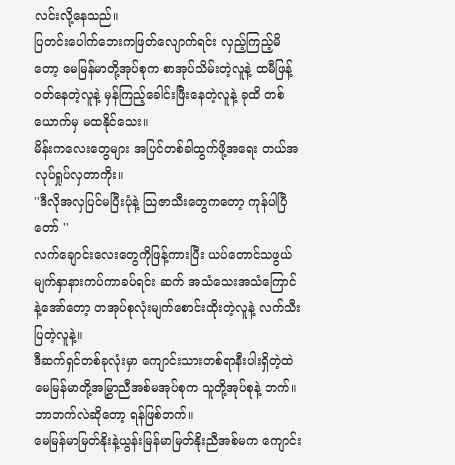လင်းလို့နေသည်။
ပြတင်းပေါက်ဘေးကဖြတ်လျောက်ရင်း လှည့်ကြည့်မိတော့ မေမြန်မာတို့အုပ်စုက စာအုပ်သိမ်းတဲ့လူနဲ့ ထမီဖြန့်ဝတ်နေတဲ့လူနဲ့ မှန်ကြည့်ခေါင်းဖြီးနေတဲ့လူနဲ့ ခုထိ တစ်ယောက်မှ မထနိုင်သေး။
မိန်းကလေးတွေများ အပြင်တစ်ခါထွက်ဖို့အရေး တယ်အလုပ်ရှုပ်လှတာကိုး။
''ဒီလိုအလှပြင်မပြီးပုံနဲ့ သြဇာသီးတွေကတော့ ကုန်ပါပြီတော် ''
လက်ချောင်းလေးတွေကိုဖြန့်ကားပြီး ယပ်တောင်သဖွယ် မျက်နှာနားကပ်ကာခပ်ရင်း ဆက် အသံသေးအသံကြောင်နဲ့အော်တော့ တအုပ်စုလုံးမျက်စောင်းထိုးတဲ့လူနဲ့ လက်သီးပြတဲ့လူနဲ့။
ဒီဆက်ရှင်တစ်ခုလုံးမှာ ကျောင်းသားတစ်ရာနီးပါးရှိတဲ့ထဲ မေမြန်မာတို့အမြွှာညီအစ်မအုပ်စုက သူတို့အုပ်စုနဲ့ ဘက်။
ဘာဘက်လဲဆိုတော့ ရန်ဖြစ်ဘက်။
မေမြန်မာမြတ်နိုးနဲ့ယွန်းမြန်မာမြတ်နိုးညီအစ်မက ကျောင်း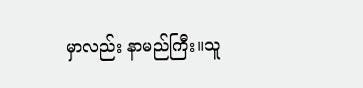မှာလည်း နာမည်ကြီး။သူ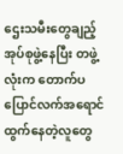ဌေးသမီးတွေချည့်အုပ်စုဖွဲ့နေပြီး တဖွဲ့လုံးက တောက်ပပြောင်လက်အရောင်ထွက်နေတဲ့လူတွေ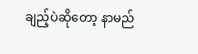ချည့်ပဲဆိုတော့ နာမည်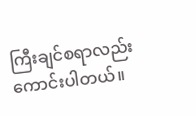ကြီးချင်စရာလည်းကောင်းပါတယ်။